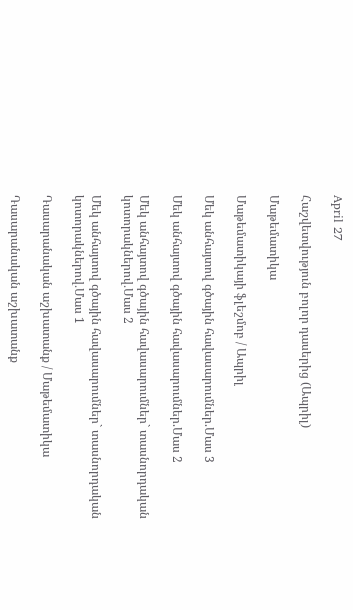April 27

Հաշվետվություն բոլոր դասերից (Ապրիլ)

Մաթեմատիկա

Մաթեմատիկայի ֆլեշմոբ / Ապրիլ

Մեկ անհայտով գծային հավասարումներ.Մաս 3

Մեկ անհայտով գծային հավասարումներ.Մաս 2

Մեկ անհայտով գծային հավասարումներ` տասնորդական կոտորակներով․Մաս 2

Մեկ անհայտով գծային հավասարումներ` տասնորդական կոտորակներով․Մաս 1

Դասարանական աշխատանք / Մաթեմատիկա

Դասարանական աշխատանք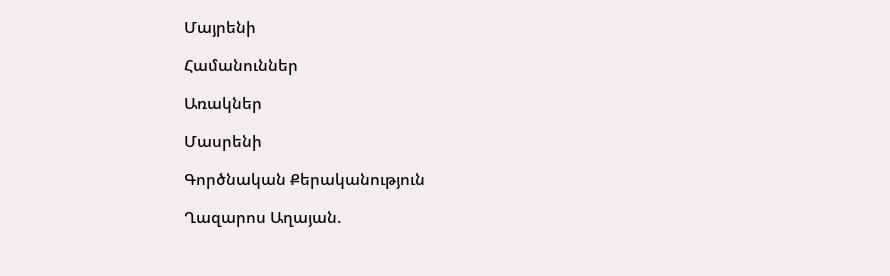Մայրենի

Համանուններ

Առակներ

Մասրենի

Գործնական Քերականություն

Ղազարոս Աղայան.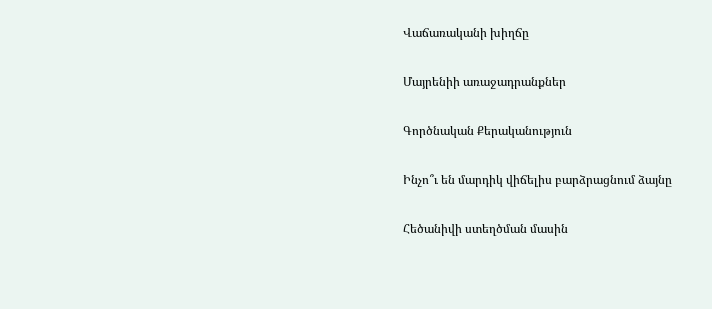Վաճառականի խիղճը

Մայրենիի առաջադրանքներ

Գործնական Քերականություն

Ինչո՞ւ են մարդիկ վիճելիս բարձրացնում ձայնը

Հեծանիվի ստեղծման մասին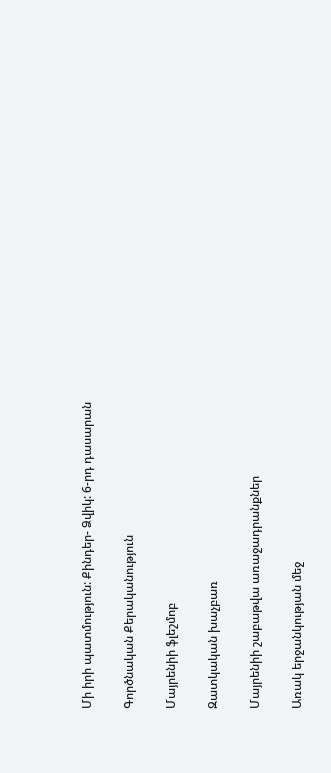Մի իրի պատմություն: Քինդեր- Ձվիկ: 6-րդ դասարան

Գործնական Քերականություն

Մայրենիի ֆլեշմոբ

Զատկական խաչբառ

Մայրենիի շաբաթվա առաջադրանքներ

Առակ երջանկության մեջ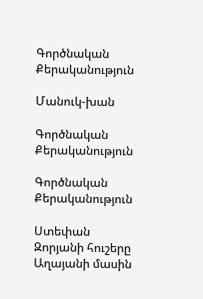Գործնական Քերականություն

Մանուկ-խան

Գործնական Քերականություն

Գործնական Քերականություն

Ստեփան Զորյանի հուշերը Աղայանի մասին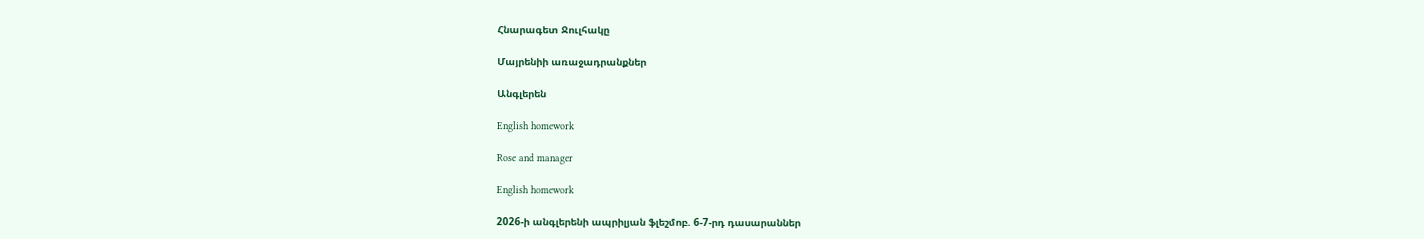Հնարագետ Ջուլհակը

Մայրենիի առաջադրանքներ

Անգլերեն

English homework

Rose and manager

English homework

2026-ի անգլերենի ապրիլյան ֆլեշմոբ. 6-7-րդ դասարաններ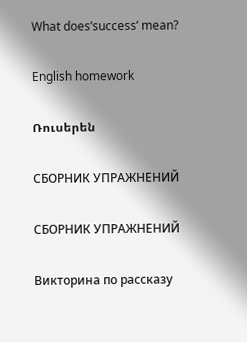What does’success’ mean?

English homework

Ռուսերեն

СБОРНИК УПРАЖНЕНИЙ

СБОРНИК УПРАЖНЕНИЙ

Викторина по рассказу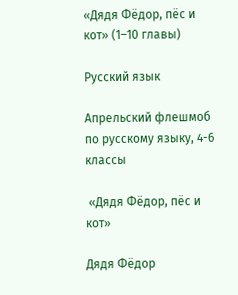«Дядя Фёдор, пёс и кот» (1–10 главы)

Русский язык

Апрельский флешмоб по русскому языку, 4-6 классы

 «Дядя Фёдор, пёс и  кот»

Дядя Фёдор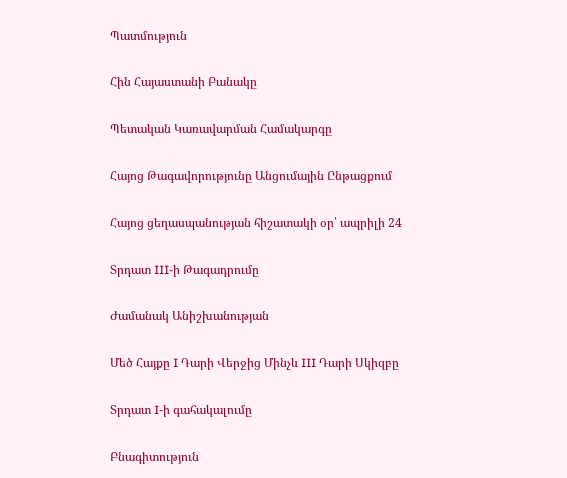Պատմություն

Հին Հայաստանի Բանակը

Պետական Կառավարման Համակարգը

Հայոց Թագավորությունը Անցումային Ընթացքում

Հայոց ցեղասպանության հիշատակի օր՝ ապրիլի 24

Տրդատ III-ի Թագադրումը

Ժամանակ Անիշխանության

Մեծ Հայքը I Դարի Վերջից Մինչև III Դարի Սկիզբը

Տրդատ I-ի գահակալումը

Բնագիտություն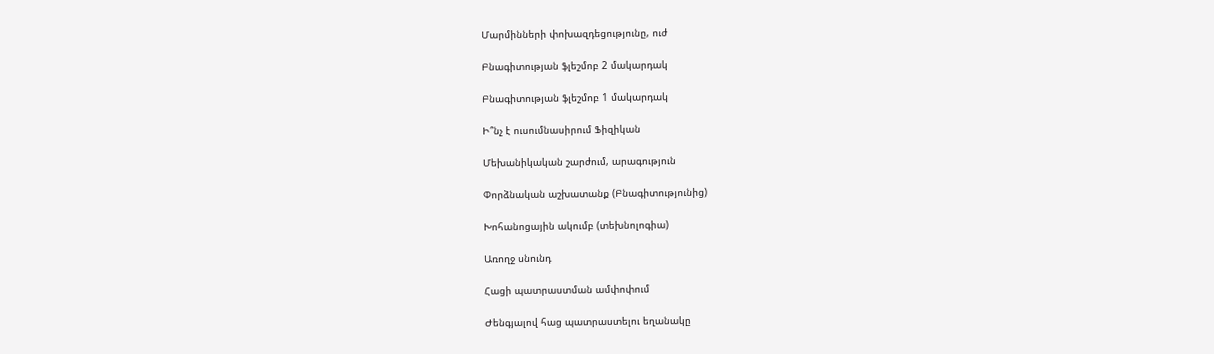Մարմինների փոխազդեցությունը, ուժ

Բնագիտության ֆլեշմոբ 2 մակարդակ

Բնագիտության ֆլեշմոբ 1 մակարդակ

Ի՞նչ է ուսումնասիրում Ֆիզիկան

Մեխանիկական շարժում, արագություն

Փորձնական աշխատանք (Բնագիտությունից)

Խոհանոցային ակումբ (տեխնոլոգիա)

Առողջ սնունդ

Հացի պատրաստման ամփոփում

Ժենգյալով հաց պատրաստելու եղանակը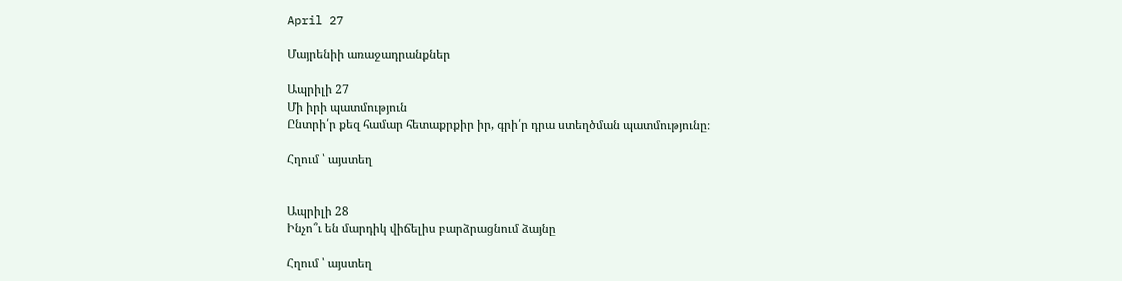April 27

Մայրենիի առաջադրանքներ

Ապրիլի 27
Մի իրի պատմություն
Ընտրի՛ր քեզ համար հետաքրքիր իր, գրի՛ր դրա ստեղծման պատմությունը։

Հղում ՝ այստեղ


Ապրիլի 28
Ինչո՞ւ են մարդիկ վիճելիս բարձրացնում ձայնը

Հղում ՝ այստեղ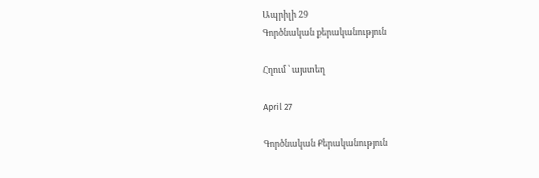Ապրիլի 29
Գործնական քերականություն

Հղում ՝ այստեղ

April 27

Գործնական Քերականություն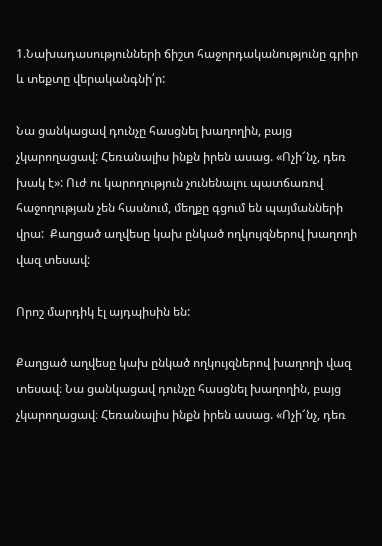1.Նախադասությունների ճիշտ հաջորդականությունը գրիր և տեքտը վերականգնի՛ր:

Նա ցանկացավ դունչը հասցնել խաղողին, բայց չկարողացավ: Հեռանալիս ինքն իրեն ասաց. «Ոչի՜նչ, դեռ խակ է»: Ուժ ու կարողություն չունենալու պատճառով հաջողության չեն հասնում, մեղքը գցում են պայմանների վրա:  Քաղցած աղվեսը կախ ընկած ողկույզներով խաղողի վազ տեսավ:

Որոշ մարդիկ էլ այդպիսին են:

Քաղցած աղվեսը կախ ընկած ողկույզներով խաղողի վազ տեսավ։ Նա ցանկացավ դունչը հասցնել խաղողին, բայց չկարողացավ։ Հեռանալիս ինքն իրեն ասաց. «Ոչի՜նչ, դեռ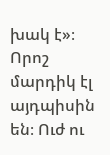խակ է»։ Որոշ մարդիկ էլ այդպիսին են։ Ուժ ու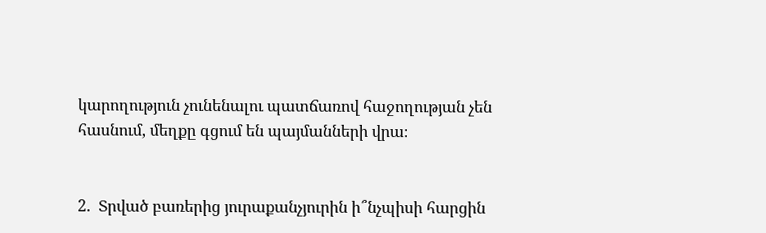կարողություն չունենալու պատճառով հաջողության չեն հասնում, մեղքը գցում են պայմանների վրա։


2.  Տրված բառերից յուրաքանչյուրին ի՞նչպիսի հարցին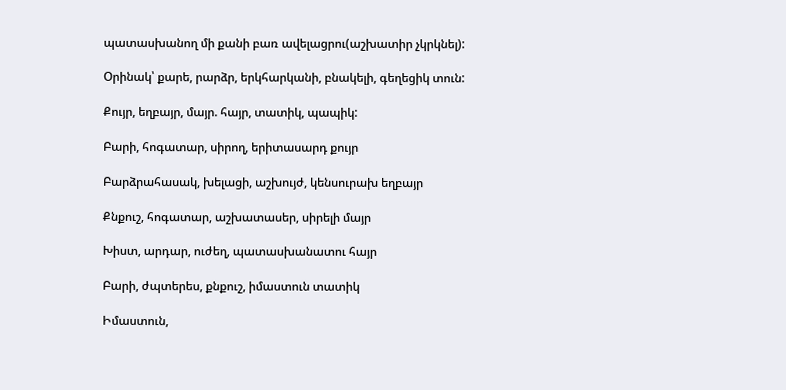պատասխանող մի քանի բառ ավելացրու(աշխատիր չկրկնել):

Օրինակ՝ քարե, րարձր, երկհարկանի, բնակելի, գեղեցիկ տուն:

Քույր, եղբայր, մայր. հայր, տատիկ, պապիկ:

Բարի, հոգատար, սիրող, երիտասարդ քույր

Բարձրահասակ, խելացի, աշխույժ, կենսուրախ եղբայր

Քնքուշ, հոգատար, աշխատասեր, սիրելի մայր

Խիստ, արդար, ուժեղ, պատասխանատու հայր

Բարի, ժպտերես, քնքուշ, իմաստուն տատիկ

Իմաստուն,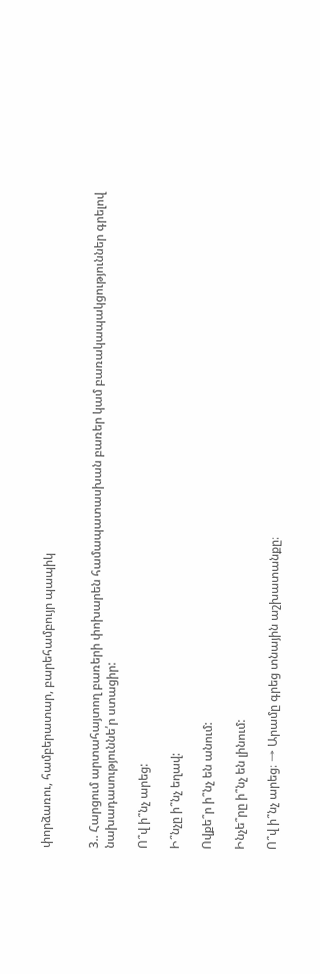փորձառու, համբերատար, բարեհամբույր պապիկ


3.. Հարցում արտահայտող բառերի փոխարեն համապատասխան բառեր կամ բառակապակցություններ գրելով նախադասություննե՛ր ստացիր:

Ո՞վ ի՞նչ արեց:

Ի՞նչը ի՞նչ եղավ:

Ովքե՞ր ի՞նչ են անում:

Ինչե՞րը ի՞նչ են լինում:

Ո՞վ ի՞նչ արեց։ → Արամը գրեց տնային աշխատանքը։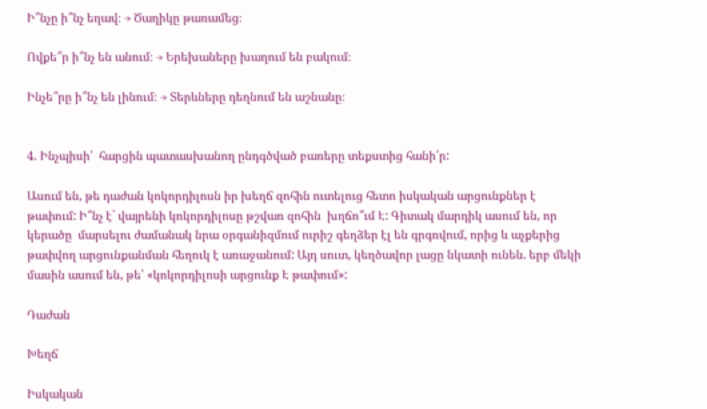Ի՞նչը ի՞նչ եղավ։ → Ծաղիկը թառամեց։

Ովքե՞ր ի՞նչ են անում։ → Երեխաները խաղում են բակում։

Ինչե՞րը ի՞նչ են լինում։ → Տերևները դեղնում են աշնանը։


4. Ինչպիսի՛  հարցին պատասխանող ընդգծված բառերը տեքստից հանի՛ր:

Ասում են, թե դաժան կոկորդիլոսն իր խեղճ զոհին ուտելուց հետո իսկական արցունքներ է թափում: Ի՞նչ է` վայրենի կոկորդիլոսը թշվառ զոհին  խղճո՞ւմ Է: Գիտակ մարդիկ ասում են, որ կերածը  մարսելու ժամանակ նրա օրգանիզմում ուրիշ գեղձեր էլ են գրգռվում, որից և աչքերից թափվող արցունքանման հեղուկ է առաջանում: Այդ սուտ, կեղծավոր լացը նկատի ունեն. երբ մեկի մասին ասում են, թե՝ «կոկորդիլոսի արցունք Է թափում»:

Դաժան

Խեղճ

Իսկական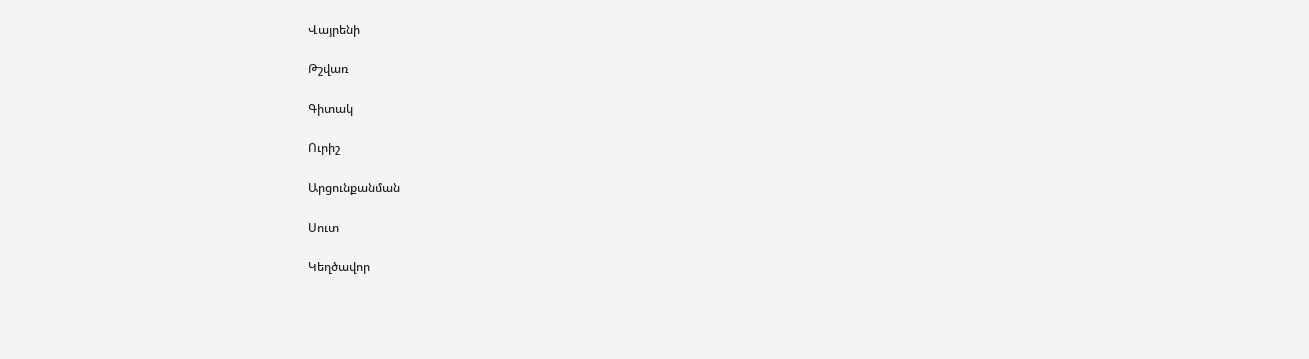Վայրենի

Թշվառ

Գիտակ

Ուրիշ

Արցունքանման

Սուտ

Կեղծավոր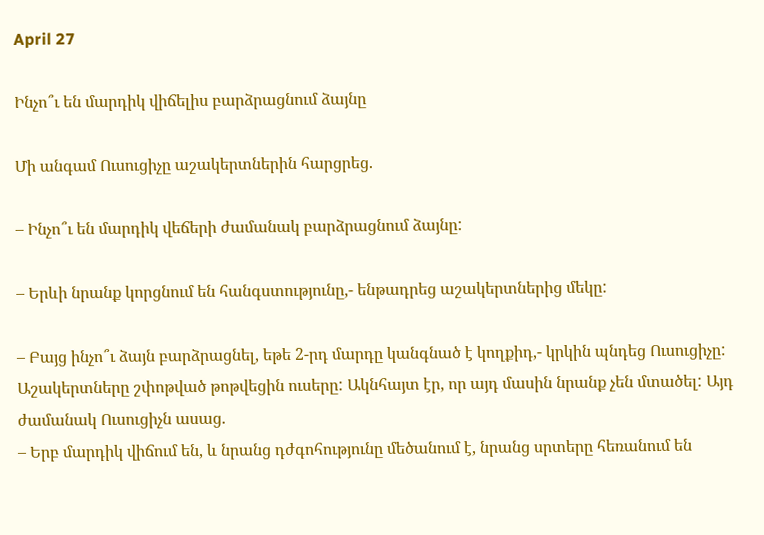April 27

Ինչո՞ւ են մարդիկ վիճելիս բարձրացնում ձայնը

Մի անգամ Ուսուցիչը աշակերտներին հարցրեց.

– Ինչո՞ւ են մարդիկ վեճերի ժամանակ բարձրացնում ձայնը:

– Երևի նրանք կորցնում են հանգստությունը,- ենթադրեց աշակերտներից մեկը:

– Բայց ինչո՞ւ ձայն բարձրացնել, եթե 2-րդ մարդը կանգնած է կողքիդ,- կրկին պնդեց Ուսուցիչը:
Աշակերտները շփոթված թոթվեցին ուսերը: Ակնհայտ էր, որ այդ մասին նրանք չեն մտածել: Այդ ժամանակ Ուսուցիչն ասաց.
– Երբ մարդիկ վիճում են, և նրանց դժգոհությունը մեծանում է, նրանց սրտերը հեռանում են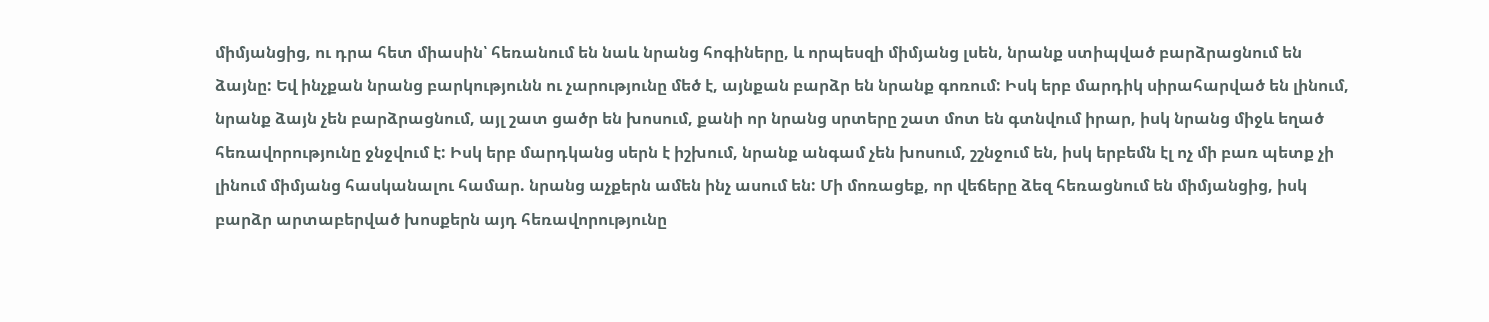միմյանցից, ու դրա հետ միասին՝ հեռանում են նաև նրանց հոգիները, և որպեսզի միմյանց լսեն, նրանք ստիպված բարձրացնում են ձայնը: Եվ ինչքան նրանց բարկությունն ու չարությունը մեծ է, այնքան բարձր են նրանք գոռում: Իսկ երբ մարդիկ սիրահարված են լինում, նրանք ձայն չեն բարձրացնում, այլ շատ ցածր են խոսում, քանի որ նրանց սրտերը շատ մոտ են գտնվում իրար, իսկ նրանց միջև եղած հեռավորությունը ջնջվում է: Իսկ երբ մարդկանց սերն է իշխում, նրանք անգամ չեն խոսում, շշնջում են, իսկ երբեմն էլ ոչ մի բառ պետք չի լինում միմյանց հասկանալու համար. նրանց աչքերն ամեն ինչ ասում են: Մի մոռացեք, որ վեճերը ձեզ հեռացնում են միմյանցից, իսկ բարձր արտաբերված խոսքերն այդ հեռավորությունը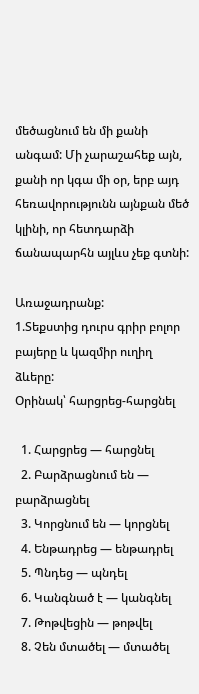մեծացնում են մի քանի անգամ: Մի չարաշահեք այն, քանի որ կգա մի օր, երբ այդ հեռավորությունն այնքան մեծ կլինի, որ հետդարձի ճանապարհն այլևս չեք գտնի:

Առաջադրանք:
1.Տեքստից դուրս գրիր բոլոր բայերը և կազմիր ուղիղ ձևերը:
Օրինակ՝ հարցրեց-հարցնել

  1. Հարցրեց — հարցնել
  2. Բարձրացնում են — բարձրացնել
  3. Կորցնում են — կորցնել
  4. Ենթադրեց — ենթադրել
  5. Պնդեց — պնդել
  6. Կանգնած է — կանգնել
  7. Թոթվեցին — թոթվել
  8. Չեն մտածել — մտածել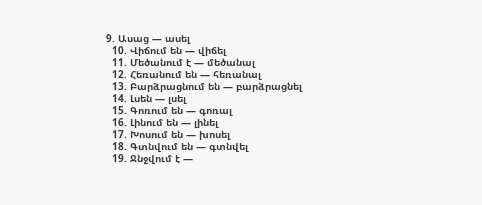9. Ասաց — ասել
  10. Վիճում են — վիճել
  11. Մեծանում է — մեծանալ
  12. Հեռանում են — հեռանալ
  13. Բարձրացնում են — բարձրացնել
  14. Լսեն — լսել
  15. Գոռում են — գոռալ
  16. Լինում են — լինել
  17. Խոսում են — խոսել
  18. Գտնվում են — գտնվել
  19. Ջնջվում է —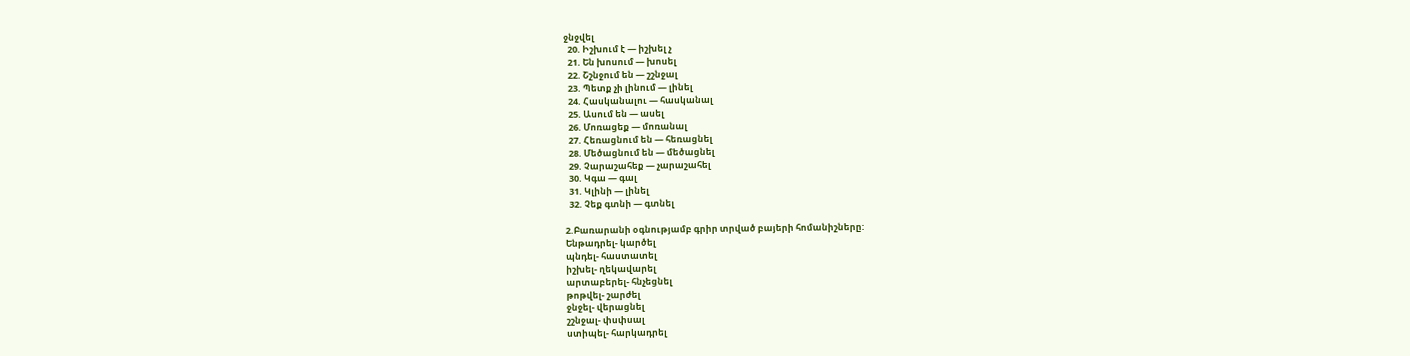ջնջվել
  20. Իշխում է — իշխել չ
  21. Են խոսում — խոսել
  22. Շշնջում են — շշնջալ
  23. Պետք չի լինում — լինել
  24. Հասկանալու — հասկանալ
  25. Ասում են — ասել
  26. Մոռացեք — մոռանալ
  27. Հեռացնում են — հեռացնել
  28. Մեծացնում են — մեծացնել
  29. Չարաշահեք — չարաշահել
  30. Կգա — գալ
  31. Կլինի — լինել
  32. Չեք գտնի — գտնել

2.Բառարանի օգնությամբ գրիր տրված բայերի հոմանիշները:
Ենթադրել- կարծել
պնդել- հաստատել
իշխել- ղեկավարել
արտաբերել- հնչեցնել
թոթվել- շարժել
ջնջել- վերացնել
շշնջալ- փսփսալ
ստիպել- հարկադրել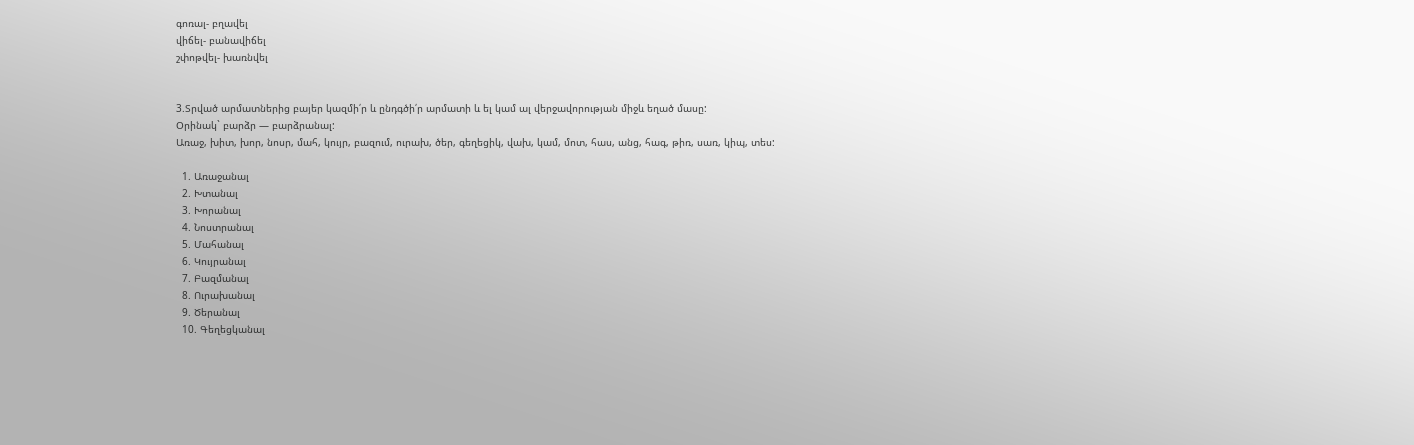գոռալ- բղավել
վիճել- բանավիճել
շփոթվել- խառնվել


3.Տրված արմատներից բայեր կազմի՛ր և ընդգծի՛ր արմատի և ել կամ ալ վերջավորության միջև եղած մասը:
Օրինակ` բարձր — բարձրանալ:
Առաջ, խիտ, խոր, նոսր, մահ, կույր, բազում, ուրախ, ծեր, գեղեցիկ, վախ, կամ, մոտ, հաս, անց, հագ, թիռ, սառ, կիպ, տես:

  1. Առաջանալ
  2. Խտանալ
  3. Խորանալ
  4. Նոստրանալ
  5. Մահանալ
  6. Կույրանալ
  7. Բազմանալ
  8. Ուրախանալ
  9. Ծերանալ
  10. Գեղեցկանալ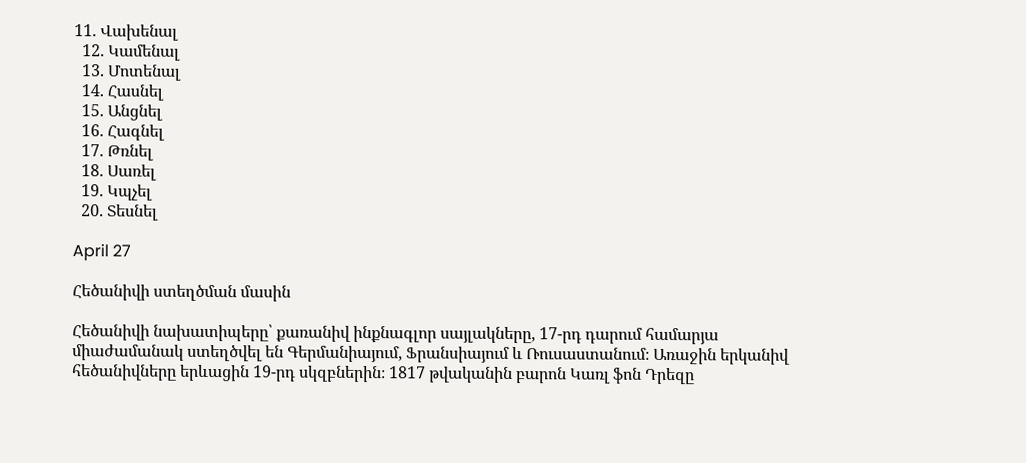11. Վախենալ
  12. Կամենալ
  13. Մոտենալ
  14. Հասնել
  15. Անցնել
  16. Հագնել
  17. Թռնել
  18. Սառել
  19. Կպչել
  20. Տեսնել

April 27

Հեծանիվի ստեղծման մասին

Հեծանիվի նախատիպերը՝ քառանիվ ինքնագլոր սայլակները, 17-րդ դարում համարյա միաժամանակ ստեղծվել են Գերմանիայում, Ֆրանսիայում և Ռուսաստանում։ Առաջին երկանիվ հեծանիվները երևացին 19-րդ սկզբներին։ 1817 թվականին բարոն Կառլ ֆոն Դրեզը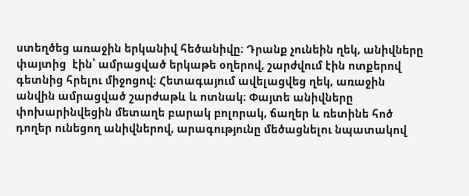ստեղծեց առաջին երկանիվ հեծանիվը։ Դրանք չունեին ղեկ, անիվները փայտից  էին՝ ամրացված երկաթե օղերով, շարժվում էին ոտքերով գետնից հրելու միջոցով։ Հետագայում ավելացվեց ղեկ, առաջին անվին ամրացված շարժաթև և ոտնակ։ Փայտե անիվները փոխարինվեցին մետաղե բարակ բոլորակ, ճաղեր և ռետինե հոծ դողեր ունեցող անիվներով, արագությունը մեծացնելու նպատակով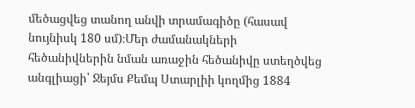մեծացվեց տանող անվի տրամագիծը (հասավ նույնիսկ 180 սմ)։Մեր ժամանակների հեծանիվներին նման առաջին հեծանիվը ստեղծվեց անգլիացի՝ Ջեյմս Քեմպ Ստարլիի կողմից 1884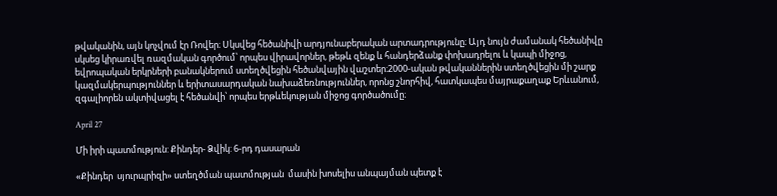թվականին, այն կոչվում էր Ռովեր։ Սկսվեց հեծանիվի արդյունաբերական արտադրությունը։ Այդ նույն ժամանակ հեծանիվը սկսեց կիրառվել ռազմական գործում՝ որպես վիրավորներ, թեթև զենք և հանդերձանք փոխադրելու և կապի միջոց, եվրոպական երկրների բանակներում ստեղծվեցին հեծանվային վաշտեր։2000-ական թվականներին ստեղծվեցին մի շարք կազմակերպություններ և երիտասարդական նախաձեռնություններ, որոնց շնորհիվ, հատկապես մայրաքաղաք Երևանում, զգալիորեն ակտիվացել է հեծանվի՝ որպես երթևեկության միջոց գործածումը։

April 27

Մի իրի պատմություն: Քինդեր- Ձվիկ: 6-րդ դասարան

«Քինդեր  սյուրպրիզի» ստեղծման պատմության  մասին խոսելիս անպայման պետք է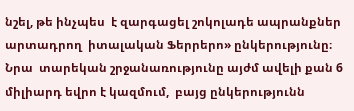նշել, թե ինչպես  է զարգացել շոկոլադե ապրանքներ արտադրող  իտալական Ֆերրերո» ընկերությունը։ Նրա  տարեկան շրջանառությունը այժմ ավելի քան 6 միլիարդ եվրո է կազմում,  բայց ընկերությունն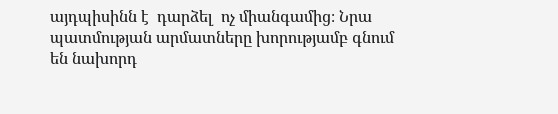այդպիսինն է  դարձել  ոչ միանգամից։ Նրա   պատմության արմատները խորությամբ գնում  են նախորդ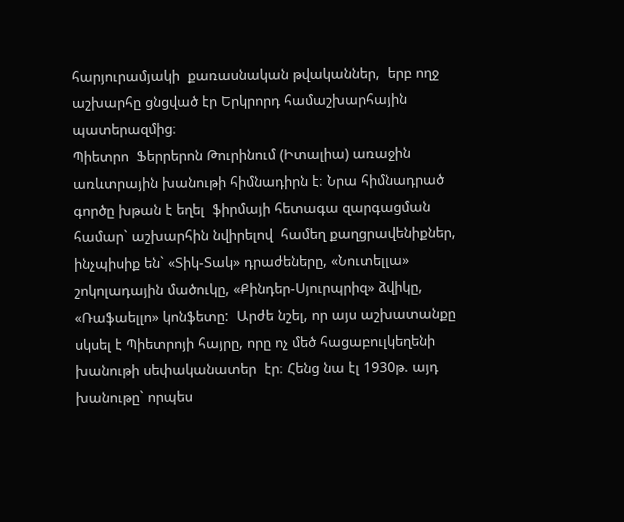հարյուրամյակի  քառասնական թվականներ,  երբ ողջ աշխարհը ցնցված էր Երկրորդ համաշխարհային պատերազմից։
Պիետրո  Ֆերրերոն Թուրինում (Իտալիա) առաջին առևտրային խանութի հիմնադիրն է։ Նրա հիմնադրած  գործը խթան է եղել  ֆիրմայի հետագա զարգացման  համար` աշխարհին նվիրելով  համեղ քաղցրավենիքներ, ինչպիսիք են` «Տիկ-Տակ» դրաժեները, «Նուտելլա» շոկոլադային մածուկը, «Քինդեր-Սյուրպրիզ» ձվիկը, «Ռաֆաելլո» կոնֆետը:  Արժե նշել, որ այս աշխատանքը սկսել է Պիետրոյի հայրը, որը ոչ մեծ հացաբուլկեղենի խանութի սեփականատեր  էր։ Հենց նա էլ 1930թ. այդ խանութը` որպես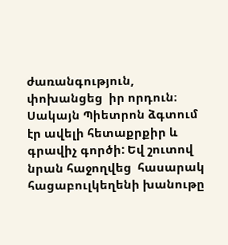ժառանգություն,  փոխանցեց  իր որդուն։ Սակայն Պիետրոն ձգտում էր ավելի հետաքրքիր և գրավիչ գործի: Եվ շուտով նրան հաջողվեց  հասարակ հացաբուլկեղենի խանութը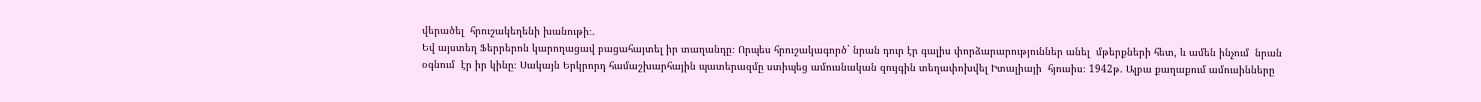վերածել  հրուշակեղենի խանութի։.
Եվ այստեղ Ֆերրերոն կարողացավ բացահայտել իր տաղանդը։ Որպես հրուշակագործ` նրան դուր էր գալիս փորձարարություններ անել  մթերքների հետ, և ամեն ինչում  նրան օգնում  էր իր կինը։ Սակայն Երկրորդ համաշխարհային պատերազմը ստիպեց ամուսնական զույգին տեղափոխվել Իտալիայի  հյուսիս։ 1942թ. Ալբա քաղաքում ամուսինները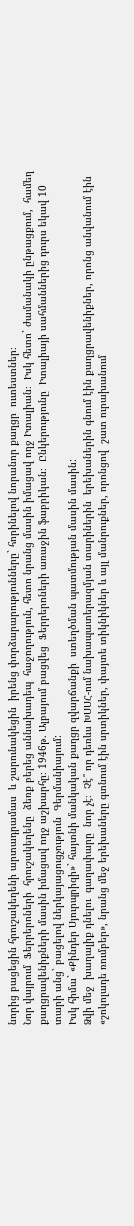նորից բացեցին հրուշակեղենի արտադրամաս  և շարունակեցին  իրենց փորձարարությունները` հորինելով նորանոր քաղցր  ուտեստներ։
Նոր վայրում  Ֆերրերոների  հրուշակեղենը  ձեռք բերեց աննախադեպ  հաջողություն, հետո նրանց մասին իմացավ ողջ Իտալիան։  Իսկ հետո` ժամանակի ընթացքում,  համեղ քաղցրավենիքների մասին իմացավ ողջ աշխարհը։ 1946թ. Ալբայում բացվեց  Ֆերրերոների առաջին ֆաբրիկան։  Ընկերությունը  Իտալիայի սահմաններից դուրս եկավ 10 տարի անց` բացելով ներկայացուցչություն  Գերմանիայում:
Իսկ հիմա` «Քինդեր Սյուրպրիզի»` հայտնի մանկական քաղցր զվարճանքի  ստեղծման պատմության մասին մասին:
Ձվի մեջ  խաղալիք դնելու  գաղափարը  նոր չէ։  Չէ՞ որ դեռևս ԽՍՍՀ-ում նախապատերազմյան տարիներին  երեխաներին գնում էին քաղցրավենիքներ, որոնց անվանում էին «շոկոլադե ռումբեր», նրանց մեջ երեխաները գտնում էին սրտիկներ, փայտե տիկնիկներ և այլ մանրուքներ, որոնցով  շատ ուրախանում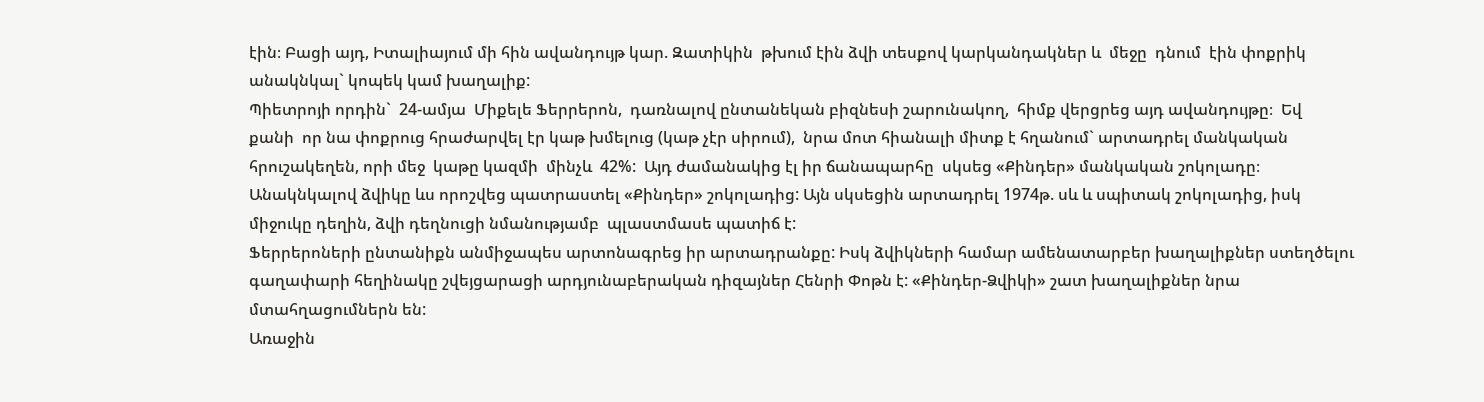էին։ Բացի այդ, Իտալիայում մի հին ավանդույթ կար. Զատիկին  թխում էին ձվի տեսքով կարկանդակներ և  մեջը  դնում  էին փոքրիկ անակնկալ` կոպեկ կամ խաղալիք:
Պիետրոյի որդին`  24-ամյա  Միքելե Ֆերրերոն,  դառնալով ընտանեկան բիզնեսի շարունակող,  հիմք վերցրեց այդ ավանդույթը։  Եվ  քանի  որ նա փոքրուց հրաժարվել էր կաթ խմելուց (կաթ չէր սիրում),  նրա մոտ հիանալի միտք է հղանում` արտադրել մանկական հրուշակեղեն, որի մեջ  կաթը կազմի  մինչև  42%:  Այդ ժամանակից էլ իր ճանապարհը  սկսեց «Քինդեր» մանկական շոկոլադը։
Անակնկալով ձվիկը ևս որոշվեց պատրաստել «Քինդեր» շոկոլադից: Այն սկսեցին արտադրել 1974թ. սև և սպիտակ շոկոլադից, իսկ միջուկը դեղին, ձվի դեղնուցի նմանությամբ  պլաստմասե պատիճ է:
Ֆերրերոների ընտանիքն անմիջապես արտոնագրեց իր արտադրանքը: Իսկ ձվիկների համար ամենատարբեր խաղալիքներ ստեղծելու  գաղափարի հեղինակը շվեյցարացի արդյունաբերական դիզայներ Հենրի Փոթն է: «Քինդեր-Ձվիկի» շատ խաղալիքներ նրա մտահղացումներն են:
Առաջին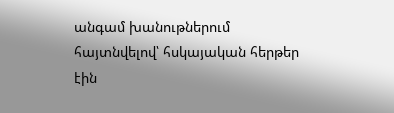անգամ խանութներում հայտնվելով՝ հսկայական հերթեր էին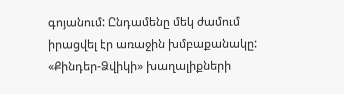գոյանում: Ընդամենը մեկ ժամում իրացվել էր առաջին խմբաքանակը: «Քինդեր-Ձվիկի» խաղալիքների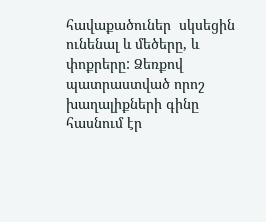հավաքածուներ  սկսեցին ունենալ և մեծերը, և փոքրերը: Ձեռքով պատրաստված որոշ խաղալիքների գինը հասնում էր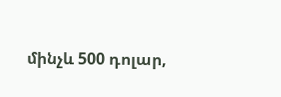մինչև 500 դոլար,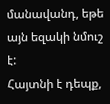մանավանդ, եթե այն եզակի նմուշ է:
Հայտնի է դեպք,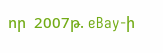որ  2007թ. eBay-ի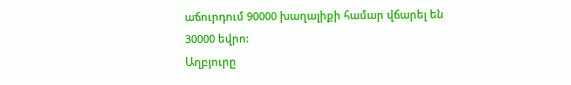աճուրդում 90000 խաղալիքի համար վճարել են
30000 եվրո:
Աղբյուրը